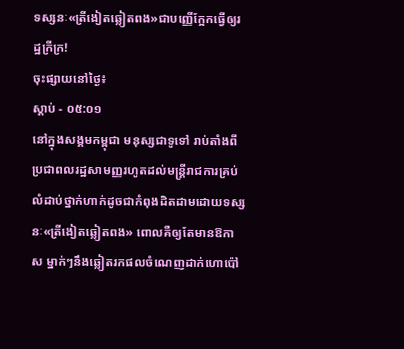ទស្សនៈ«ត្រីងៀតឆ្លៀតពង»ជាបញ្ញើក្អែកធ្វើឲ្យរដ្ឋក្រីក្រ!
ចុះផ្សាយនៅថ្ងៃ៖
ស្តាប់ - ០៥:០១
នៅក្នុងសង្គមកម្ពុជា មនុស្សជាទូទៅ រាប់តាំងពីប្រជាពលរដ្ឋសាមញ្ញរហូតដល់មន្ត្រីរាជការគ្រប់លំដាប់ថ្នាក់ហាក់ដូចជាកំពុងដិតដាមដោយទស្សនៈ«ត្រីងៀតឆ្លៀតពង» ពោលគឺឲ្យតែមានឱកាស ម្នាក់ៗនឹងឆ្លៀតរកផលចំណេញដាក់ហោប៉ៅ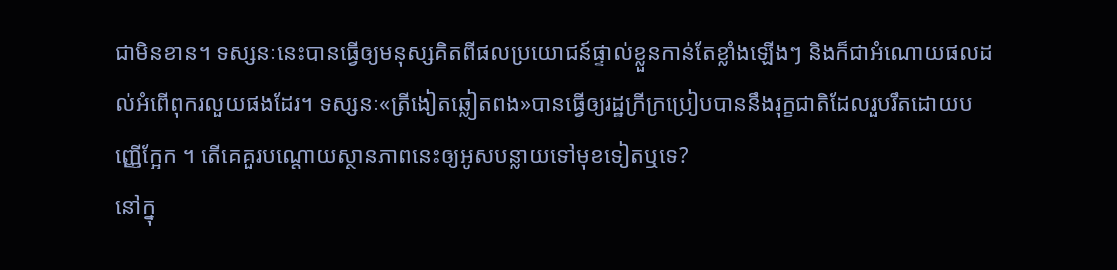ជាមិនខាន។ ទស្សនៈនេះបានធ្វើឲ្យមនុស្សគិតពីផលប្រយោជន៍ផ្ទាល់ខ្លួនកាន់តែខ្លាំងឡើងៗ និងក៏ជាអំណោយផលដល់អំពើពុករលួយផងដែរ។ ទស្សនៈ«ត្រីងៀតឆ្លៀតពង»បានធ្វើឲ្យរដ្ឋក្រីក្រប្រៀបបាននឹងរុក្ខជាតិដែលរួបរឹតដោយបញ្ញើក្អែក ។ តើគេគួរបណ្តោយស្ថានភាពនេះឲ្យអូសបន្លាយទៅមុខទៀតឬទេ?
នៅក្នុ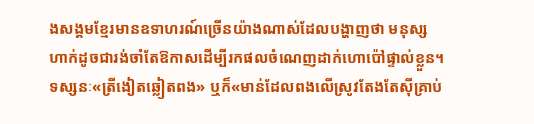ងសង្គមខ្មែរមានឧទាហរណ៍ច្រើនយ៉ាងណាស់ដែលបង្ហាញថា មនុស្សហាក់ដូចជារង់ចាំតែឱកាសដើម្បីរកផលចំណេញដាក់ហោប៉ៅផ្ទាល់ខ្លួន។ ទស្សនៈ«ត្រីងៀតឆ្លៀតពង» ឬក៏«មាន់ដែលពងលើស្រូវតែងតែស៊ីគ្រាប់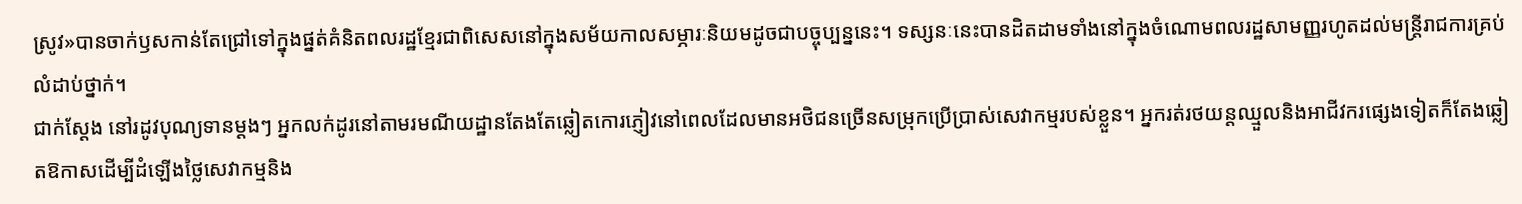ស្រូវ»បានចាក់ឫសកាន់តែជ្រៅទៅក្នុងផ្នត់គំនិតពលរដ្ឋខ្មែរជាពិសេសនៅក្នុងសម័យកាលសម្ភារៈនិយមដូចជាបច្ចុប្បន្ននេះ។ ទស្សនៈនេះបានដិតដាមទាំងនៅក្នុងចំណោមពលរដ្ឋសាមញ្ញរហូតដល់មន្ត្រីរាជការគ្រប់លំដាប់ថ្នាក់។
ជាក់ស្តែង នៅរដូវបុណ្យទានម្តងៗ អ្នកលក់ដូរនៅតាមរមណីយដ្ឋានតែងតែឆ្លៀតកោរភ្ញៀវនៅពេលដែលមានអថិជនច្រើនសម្រុកប្រើប្រាស់សេវាកម្មរបស់ខ្លួន។ អ្នករត់រថយន្តឈ្មួលនិងអាជីវករផ្សេងទៀតក៏តែងឆ្លៀតឱកាសដើម្បីដំឡើងថ្លៃសេវាកម្មនិង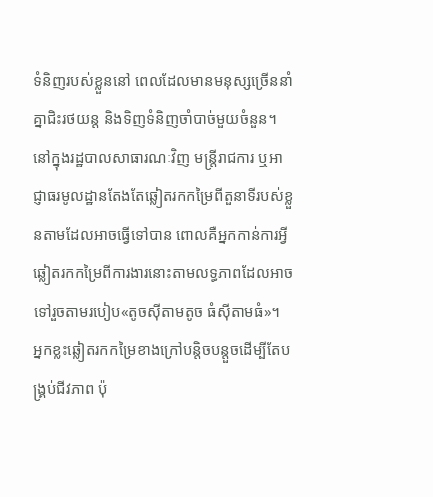ទំនិញរបស់ខ្លួននៅ ពេលដែលមានមនុស្សច្រើននាំគ្នាជិះរថយន្ត និងទិញទំនិញចាំបាច់មួយចំនួន។ នៅក្នុងរដ្ឋបាលសាធារណៈវិញ មន្ត្រីរាជការ ឬអាជ្ញាធរមូលដ្ឋានតែងតែឆ្លៀតរកកម្រៃពីតួនាទីរបស់ខ្លួនតាមដែលអាចធ្វើទៅបាន ពោលគឺអ្នកកាន់ការអ្វីឆ្លៀតរកកម្រៃពីការងារនោះតាមលទ្ធភាពដែលអាចទៅរួចតាមរបៀប«តូចស៊ីតាមតូច ធំស៊ីតាមធំ»។
អ្នកខ្លះឆ្លៀតរកកម្រៃខាងក្រៅបន្តិចបន្តួចដើម្បីតែបង្គ្រប់ជីវភាព ប៉ុ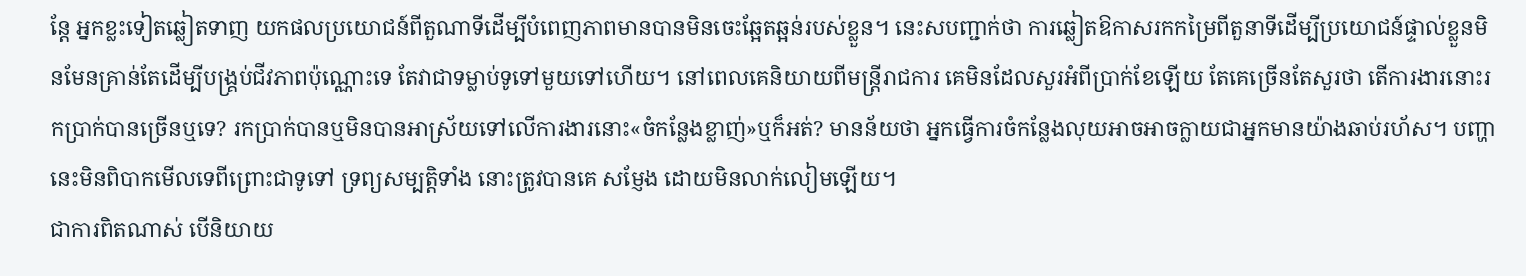ន្តែ អ្នកខ្លះទៀតឆ្លៀតទាញ យកផលប្រយោជន៍ពីតួណាទីដើម្បីបំពេញភាពមានបានមិនចេះឆ្អែតឆ្អន់របស់ខ្លួន។ នេះសបញ្ជាក់ថា ការឆ្លៀតឱកាសរកកម្រៃពីតួនាទីដើម្បីប្រយោជន៍ផ្ទាល់ខ្លួនមិនមែនគ្រាន់តែដើម្បីបង្គ្រប់ជីវភាពប៉ុណ្ណោះទេ តែវាជាទម្លាប់ទូទៅមួយទៅហើយ។ នៅពេលគេនិយាយពីមន្ត្រីរាជការ គេមិនដែលសួរអំពីប្រាក់ខែឡើយ តែគេច្រើនតែសួរថា តើការងារនោះរកប្រាក់បានច្រើនឬទេ? រកប្រាក់បានឬមិនបានអាស្រ័យទៅលើការងារនោះ«ចំកន្លែងខ្លាញ់»ឬក៏អត់? មានន័យថា អ្នកធ្វើការចំកន្លែងលុយអាចអាចក្លាយជាអ្នកមានយ៉ាងឆាប់រហ័ស។ បញ្ហានេះមិនពិបាកមើលទេពីព្រោះជាទូទៅ ទ្រព្យសម្បត្តិទាំង នោះត្រូវបានគេ សម្ញែង ដោយមិនលាក់លៀមឡើយ។
ជាការពិតណាស់ បើនិយាយ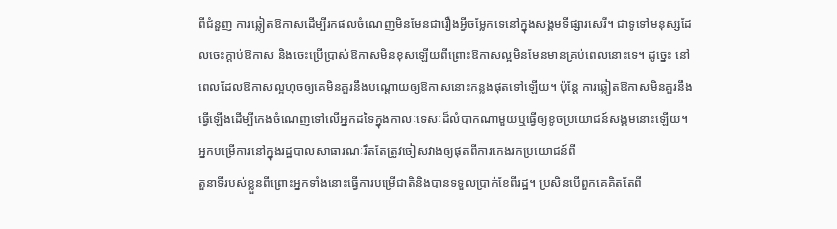ពីជំនួញ ការឆ្លៀតឱកាសដើម្បីរកផលចំណេញមិនមែនជារឿងអ្វីចម្លែកទេនៅក្នុងសង្គមទីផ្សារសេរី។ ជាទូទៅមនុស្សដែលចេះក្តាប់ឱកាស និងចេះប្រើប្រាស់ឱកាសមិនខុសឡើយពីព្រោះឱកាសល្អមិនមែនមានគ្រប់ពេលនោះទេ។ ដូច្នេះ នៅពេលដែលឱកាសល្អហុចឲ្យគេមិនគួរនឹងបណ្តោយឲ្យឱកាសនោះកន្លងផុតទៅឡើយ។ ប៉ុន្តែ ការឆ្លៀតឱកាសមិនគួរនឹងធ្វើឡើងដើម្បីកេងចំណេញទៅលើអ្នកដទៃក្នុងកាលៈទេសៈដ៏លំបាកណាមួយឬធ្វើឲ្យខូចប្រយោជន៍សង្គមនោះឡើយ។
អ្នកបម្រើការនៅក្នុងរដ្ឋបាលសាធារណៈរឹតតែត្រូវចៀសវាងឲ្យផុតពីការកេងរកប្រយោជន៍ពី
តួនាទីរបស់ខ្លួនពីព្រោះអ្នកទាំងនោះធ្វើការបម្រើជាតិនិងបានទទួលប្រាក់ខែពីរដ្ឋ។ ប្រសិនបើពួកគេគិតតែពី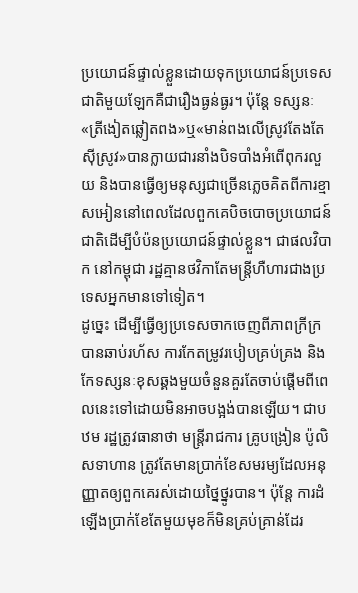ប្រយោជន៍ផ្ទាល់ខ្លួនដោយទុកប្រយោជន៍ប្រទេសជាតិមួយឡែកគឺជារឿងធ្ងន់ធ្ងរ។ ប៉ុន្តែ ទស្សនៈ«ត្រីងៀតឆ្លៀតពង»ឬ«មាន់ពងលើស្រូវតែងតែស៊ីស្រូវ»បានក្លាយជារនាំងបិទបាំងអំពើពុករលួយ និងបានធ្វើឲ្យមនុស្សជាច្រើនភ្លេចគិតពីការខ្មាសអៀននៅពេលដែលពួកគេបិចបោចប្រយោជន៍ជាតិដើម្បីបំប៉នប្រយោជន៍ផ្ទាល់ខ្លួន។ ជាផលវិបាក នៅកម្ពុជា រដ្ឋគ្មានថវិកាតែមន្ត្រីហឺហារជាងប្រទេសអ្នកមានទៅទៀត។
ដូច្នេះ ដើម្បីធ្វើឲ្យប្រទេសចាកចេញពីភាពក្រីក្របានឆាប់រហ័ស ការកែតម្រូវរបៀបគ្រប់គ្រង និងកែទស្សនៈខុសឆ្គងមួយចំនួនគួរតែចាប់ផ្តើមពីពេលនេះទៅដោយមិនអាចបង្អង់បានឡើយ។ ជាបឋម រដ្ឋត្រូវធានាថា មន្ត្រីរាជការ គ្រូបង្រៀន ប៉ូលិសទាហាន ត្រូវតែមានប្រាក់ខែសមរម្យដែលអនុញ្ញាតឲ្យពួកគេរស់ដោយថ្នៃថ្នូរបាន។ ប៉ុន្តែ ការដំឡើងប្រាក់ខែតែមួយមុខក៏មិនគ្រប់គ្រាន់ដែរ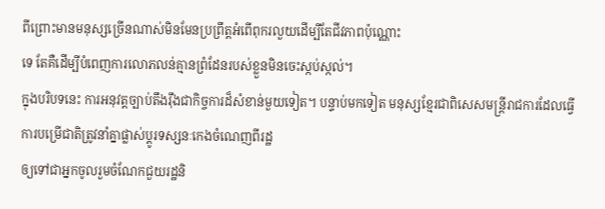ពីព្រោះមានមនុស្សច្រើនណាស់មិនមែនប្រព្រឹត្តអំពើពុករលួយដើម្បីតែជីវភាពប៉ុណ្ណោះ
ទេ តែគឺដើម្បីបំពេញការលោភលន់គ្មានព្រំដែនរបស់ខ្លួនមិនចេះស្កប់ស្កល់។
ក្នុងបរិបទនេះ ការអនុវត្តច្បាប់តឹងរ៉ឹងជាកិច្ចការដ៏សំខាន់មួយទៀត។ បន្ទាប់មកទៀត មនុស្សខ្មែរជាពិសេសមន្ត្រីរាជការដែលធ្វើការបម្រើជាតិត្រូវនាំគ្នាផ្លាស់ប្តូរទស្សនៈកេងចំណេញពីរដ្ឋ
ឲ្យទៅជាអ្នកចូលរួមចំណែកជួយរដ្ឋនិ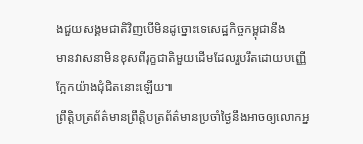ងជួយសង្គមជាតិវិញបើមិនដូច្នោះទេសេដ្ឋកិច្ចកម្ពុជានឹង
មានវាសនាមិនខុសពីរុក្ខជាតិមួយដើមដែលរួបរឹតដោយបញ្ញើក្អែកយ៉ាងជុំជិតនោះឡើយ៕
ព្រឹត្តិបត្រព័ត៌មានព្រឹត្តិបត្រព័ត៌មានប្រចាំថ្ងៃនឹងអាចឲ្យលោកអ្ន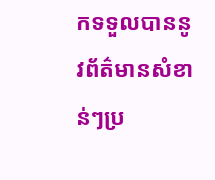កទទួលបាននូវព័ត៌មានសំខាន់ៗប្រ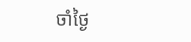ចាំថ្ងៃ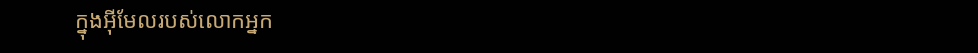ក្នុងអ៊ីមែលរបស់លោកអ្នក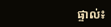ផ្ទាល់៖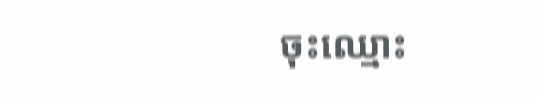ចុះឈ្មោះ